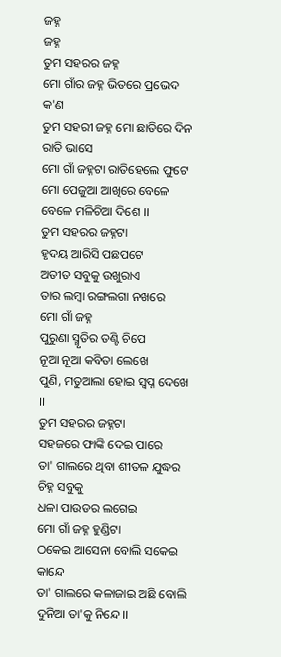ଜହ୍ନ
ଜହ୍ନ
ତୁମ ସହରର ଜହ୍ନ
ମୋ ଗାଁର ଜହ୍ନ ଭିତରେ ପ୍ରଭେଦ କ'ଣ
ତୁମ ସହରୀ ଜହ୍ନ ମୋ ଛାତିରେ ଦିନ ରାତି ଭାସେ
ମୋ ଗାଁ ଜହ୍ନଟା ରାତିହେଲେ ଫୁଟେ
ମୋ ପେଜୁଆ ଆଖିରେ ବେଳେ ବେଳେ ମଳିଚିଆ ଦିଶେ ।।
ତୁମ ସହରର ଜହ୍ନଟା
ହୃଦୟ ଆରିସି ପଛପଟେ
ଅତୀତ ସବୁକୁ ଉଖୁରାଏ
ତାର ଲମ୍ବା ରଙ୍ଗଲଗା ନଖରେ
ମୋ ଗାଁ ଜହ୍ନ
ପୁରୁଣା ସ୍ମୃତିର ତଣ୍ଟି ଚିପେ
ନୂଆ ନୂଆ କବିତା ଲେଖେ
ପୁଣି, ମତୁଆଲା ହୋଇ ସ୍ୱପ୍ନ ଦେଖେ ।।
ତୁମ ସହରର ଜହ୍ନଟା
ସହଜରେ ଫାଙ୍କି ଦେଇ ପାରେ
ତା' ଗାଲରେ ଥିବା ଶୀତଳ ଯୁଦ୍ଧର ଚିହ୍ନ ସବୁକୁ
ଧଳା ପାଉଡର ଲଗେଇ
ମୋ ଗାଁ ଜହ୍ନ ହୁଣ୍ଡିଟା
ଠକେଇ ଆସେନା ବୋଲି ସକେଇ କାନ୍ଦେ
ତା' ଗାଲରେ କଳାଜାଇ ଅଛି ବୋଲି
ଦୁନିଆ ତା'କୁ ନିନ୍ଦେ ।।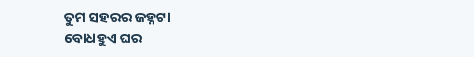ତୁମ ସହରର ଜହ୍ନଟା
ବୋଧହୁଏ ଘର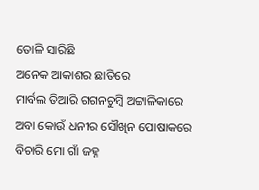ତୋଳି ସାରିଛି
ଅନେକ ଆକାଶର ଛାତିରେ
ମାର୍ବଲ ତିଆରି ଗଗନଚୁମ୍ବି ଅଟ୍ଟାଳିକାରେ
ଅବା କୋଉଁ ଧନୀର ସୌଖିନ ପୋଷାକରେ
ବିଚାରି ମୋ ଗାଁ ଜହ୍ନ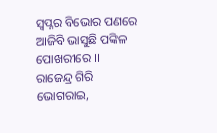ସ୍ୱପ୍ନର ବିଭୋର ପଣରେ
ଆଜିବି ଭାସୁଛି ପଙ୍କିଳ ପୋଖରୀରେ ।।
ରାଜେନ୍ଦ୍ର ଗିରି
ଭୋଗରାଇ,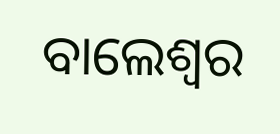ବାଲେଶ୍ୱର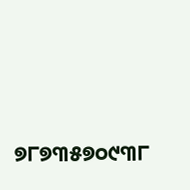୭୮୭୩୫୭୦୯୩୮